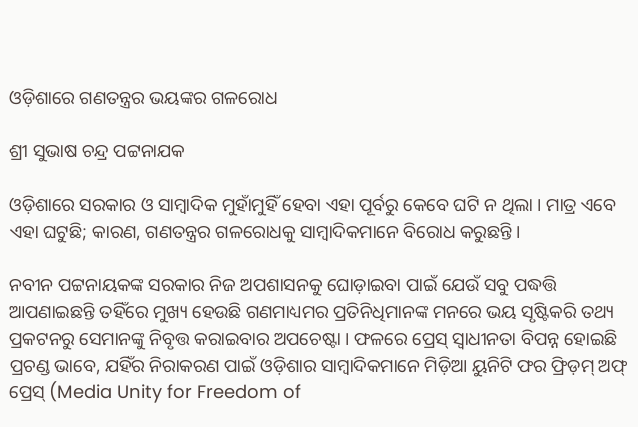ଓଡ଼ିଶାରେ ଗଣତନ୍ତ୍ରର ଭୟଙ୍କର ଗଳରୋଧ

ଶ୍ରୀ ସୁଭାଷ ଚନ୍ଦ୍ର ପଟ୍ଟନାଯକ

ଓଡ଼ିଶାରେ ସରକାର ଓ ସାମ୍ବାଦିକ ମୁହାଁମୁହିଁ ହେବା ଏହା ପୂର୍ବରୁ କେବେ ଘଟି ନ ଥିଲା । ମାତ୍ର ଏବେ ଏହା ଘଟୁଛି; କାରଣ, ଗଣତନ୍ତ୍ରର ଗଳରୋଧକୁ ସାମ୍ବାଦିକମାନେ ବିରୋଧ କରୁଛନ୍ତି ।

ନବୀନ ପଟ୍ଟନାୟକଙ୍କ ସରକାର ନିଜ ଅପଶାସନକୁ ଘୋଡ଼ାଇବା ପାଇଁ ଯେଉଁ ସବୁ ପଦ୍ଧତ୍ତି ଆପଣାଇଛନ୍ତି ତହିଁରେ ମୁଖ୍ୟ ହେଉଛି ଗଣମାଧ୍ୟମର ପ୍ରତିନିଧିମାନଙ୍କ ମନରେ ଭୟ ସୃଷ୍ଟିକରି ତଥ୍ୟ ପ୍ରକଟନରୁ ସେମାନଙ୍କୁ ନିବୃତ୍ତ କରାଇବାର ଅପଚେଷ୍ଟା । ଫଳରେ ପ୍ରେସ୍ ସ୍ବାଧୀନତା ବିପନ୍ନ ହୋଇଛି ପ୍ରଚଣ୍ଡ ଭାବେ, ଯହିଁର ନିରାକରଣ ପାଇଁ ଓଡ଼ିଶାର ସାମ୍ବାଦିକମାନେ ମିଡ଼ିଆ ୟୁନିଟି ଫର ଫ୍ରିଡ଼ମ୍ ଅଫ୍ ପ୍ରେସ୍ (Media Unity for Freedom of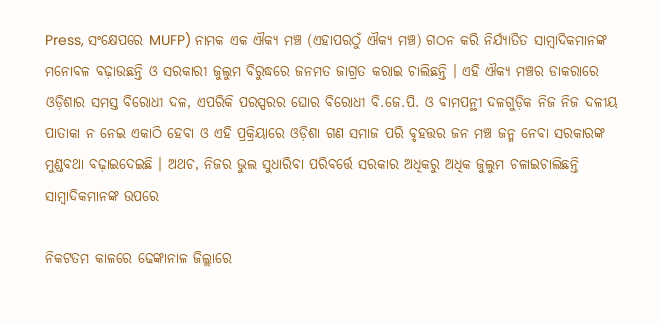Press, ସଂକ୍ଷେପରେ MUFP) ନାମକ ଏକ ଐକ୍ୟ ମଞ୍ଚ (ଏହାପରଠୁଁ ଐକ୍ୟ ମଞ୍ଚ) ଗଠନ କରି ନିର୍ଯ୍ୟାତିତ ସାମ୍ବାଦିକମାନଙ୍କ ମନୋବଳ ବଢ଼ାଉଛନ୍ତି ଓ ସରକାରୀ ଜୁଲୁମ ବିରୁଦ୍ଧରେ ଜନମତ ଜାଗ୍ରତ କରାଇ ଚାଲିଛନ୍ତି । ଏହି ଐକ୍ୟ ମଞ୍ଚର ଡାକରାରେ ଓଡ଼ିଶାର ସମସ୍ତ ବିରୋଧୀ ଦଳ, ଏପରିକି ପରସ୍ପରର ଘୋର ବିରୋଧୀ ବି.ଜେ.ପି. ଓ ବାମପନ୍ଥୀ ଦଳଗୁଡ଼ିକ ନିଜ ନିଜ ଦଳୀୟ ପାତାକା ନ ନେଇ ଏକାଠି ହେବା ଓ ଏହି ପ୍ରକ୍ରିୟାରେ ଓଡ଼ିଶା ଗଣ ସମାଜ ପରି ବୃହତ୍ତର ଜନ ମଞ୍ଚ ଜନ୍ମ ନେବା ସରକାରଙ୍କ ମୁଣ୍ଡବଥା ବଢ଼ାଇଦେଇଛି । ଅଥଚ, ନିଜର ଭୁଲ ସୁଧାରିବା ପରିବର୍ତ୍ତେ ସରକାର ଅଧିକରୁ ଅଧିକ ଜୁଲୁମ ଚଳାଇଚାଲିଛନ୍ତି ସାମ୍ବାଦିକମାନଙ୍କ ଉପରେ

ନିକଟତମ କାଳରେ ଢେଙ୍କାନାଳ ଜିଲ୍ଲାରେ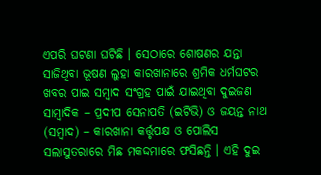ଏପରି ଘଟଣା ଘଟିଛି । ସେଠାରେ ଶୋଷଣର ଯନ୍ତା ସାଜିଥିବା ଭୂଷଣ ଲୁହା କାରଖାନାରେ ଶ୍ରମିକ ଧର୍ମଘଟର ଖବର ପାଇ ସମ୍ବାଦ ସଂଗ୍ରହ ପାଇଁ ଯାଇଥିବା ଦୁଇଜଣ ସାମ୍ବାଦିକ – ପ୍ରଦୀପ ସେନାପତି (ଇଟିଭି) ଓ ଜୟନ୍ତ ନାଥ (ସମ୍ବାଦ) – କାରଖାନା କର୍ତ୍ତୃପକ୍ଷ ଓ ପୋଲିସ ସଲାସୁତରାରେ ମିଛ ମକଦ୍ଦମାରେ ଫସିଛନ୍ତି । ଏହି ଦୁଇ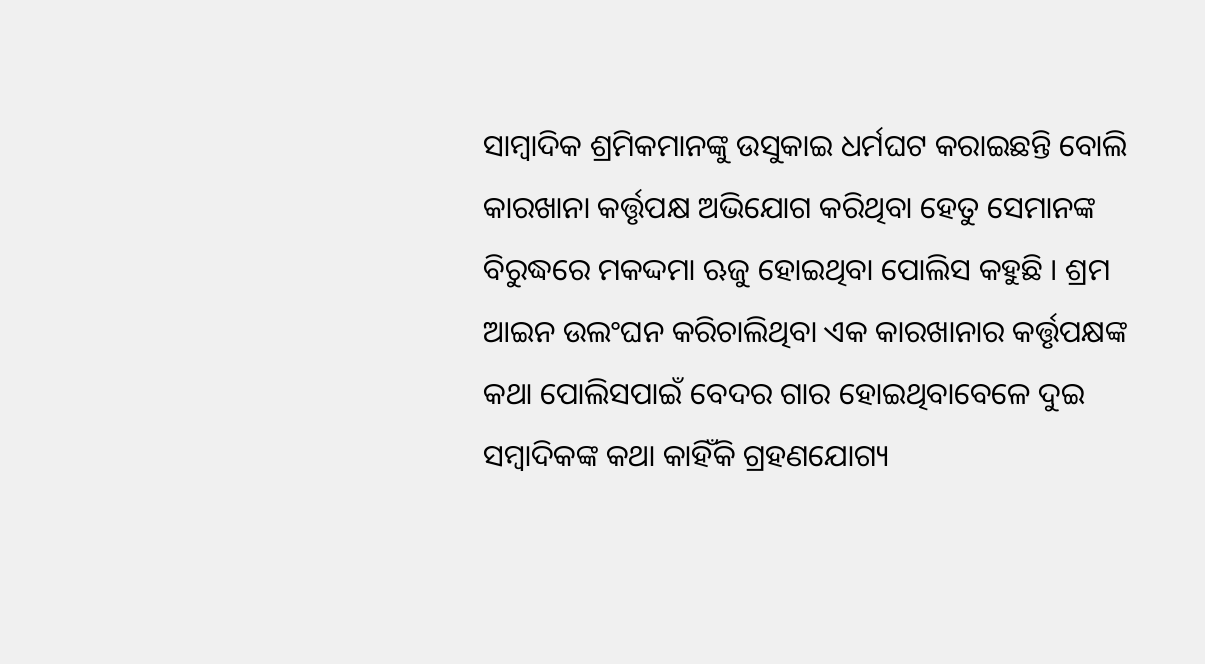ସାମ୍ବାଦିକ ଶ୍ରମିକମାନଙ୍କୁ ଉସୁକାଇ ଧର୍ମଘଟ କରାଇଛନ୍ତି ବୋଲି କାରଖାନା କର୍ତ୍ତୃପକ୍ଷ ଅଭିଯୋଗ କରିଥିବା ହେତୁ ସେମାନଙ୍କ ବିରୁଦ୍ଧରେ ମକଦ୍ଦମା ଋଜୁ ହୋଇଥିବା ପୋଲିସ କହୁଛି । ଶ୍ରମ ଆଇନ ଉଲଂଘନ କରିଚାଲିଥିବା ଏକ କାରଖାନାର କର୍ତ୍ତୃପକ୍ଷଙ୍କ କଥା ପୋଲିସପାଇଁ ବେଦର ଗାର ହୋଇଥିବାବେଳେ ଦୁଇ ସମ୍ବାଦିକଙ୍କ କଥା କାହିଁକି ଗ୍ରହଣଯୋଗ୍ୟ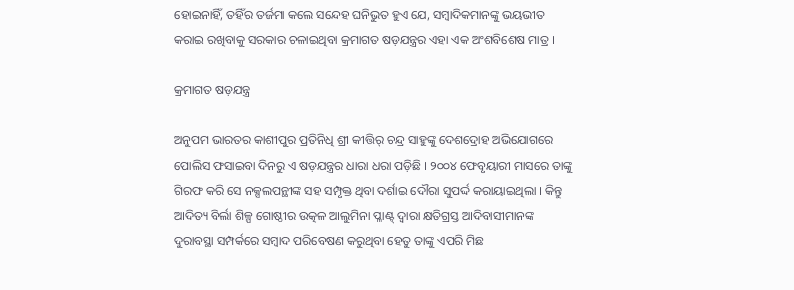ହୋଇନାହିଁ, ତହିଁର ତର୍ଜମା କଲେ ସନ୍ଦେହ ଘନିଭୁତ ହୁଏ ଯେ, ସମ୍ବାଦିକମାନଙ୍କୁ ଭୟଭୀତ କରାଇ ରଖିବାକୁ ସରକାର ଚଳାଇଥିବା କ୍ରମାଗତ ଷଡ଼ଯନ୍ତ୍ରର ଏହା ଏକ ଅଂଶବିଶେଷ ମାତ୍ର ।

କ୍ରମାଗତ ଷଡ଼ଯନ୍ତ୍ର

ଅନୁପମ ଭାରତର କାଶୀପୁର ପ୍ରତିନିଧି ଶ୍ରୀ କୀତ୍ତିର୍ ଚନ୍ଦ୍ର ସାହୁଙ୍କୁ ଦେଶଦ୍ରୋହ ଅଭିଯୋଗରେ ପୋଲିସ ଫସାଇବା ଦିନରୁ ଏ ଷଡ଼ଯନ୍ତ୍ରର ଧାରା ଧରା ପଡ଼ିଛି । ୨୦୦୪ ଫେବୃୟାରୀ ମାସରେ ତାଙ୍କୁ ଗିରଫ କରି ସେ ନକ୍ସଲପନ୍ଥୀଙ୍କ ସହ ସମ୍ପୃକ୍ତ ଥିବା ଦର୍ଶାଇ ଦୌରା ସୁପର୍ଦ୍ଦ କରାୟାଇଥିଲା । କିନ୍ତୁ ଆଦିତ୍ୟ ବିର୍ଲା ଶିଳ୍ପ ଗୋଷ୍ଠୀର ଉତ୍କଳ ଆଲୁମିନା ପ୍ଳାଣ୍ଟ୍ ଦ୍ବାରା କ୍ଷତିଗ୍ରସ୍ତ ଆଦିବାସୀମାନଙ୍କ ଦୁରାବସ୍ଥା ସମ୍ପର୍କରେ ସମ୍ବାଦ ପରିବେଷଣ କରୁଥିବା ହେତୁ ତାଙ୍କୁ ଏପରି ମିଛ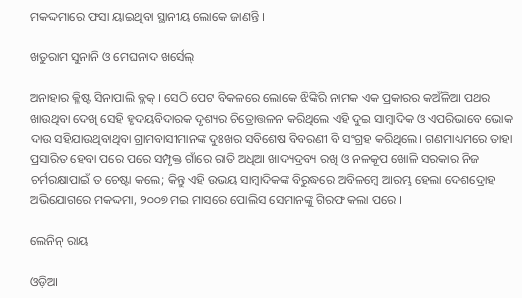ମକଦ୍ଦମାରେ ଫସା ୟାଇଥିବା ସ୍ଥାନୀୟ ଲୋକେ ଜାଣନ୍ତି ।

ଖତୁରାମ ସୁନାନି ଓ ମେଘନାଦ ଖର୍ସେଲ୍

ଅନାହାର କ୍ଳିଷ୍ଟ ସିନାପାଲି ବ୍ଳକ୍ । ସେଠି ପେଟ ବିକଳରେ ଲୋକେ ଝିଙ୍କିରି ନାମକ ଏକ ପ୍ରକାରର କଅଁଳିଆ ପଥର ଖାଉଥିବା ଦେଖି ସେହି ହୃଦୟବିଦାରକ ଦୃଶ୍ୟର ଚିତ୍ରୋତ୍ତଳନ କରିଥିଲେ ଏହି ଦୁଇ ସାମ୍ବାଦିକ ଓ ଏପରିଭାବେ ଭୋକ ଦାଉ ସହିଯାଉଥିବାଥିବା ଗ୍ରାମବାସୀମାନଙ୍କ ଦୁଃଖର ସବିଶେଷ ବିବରଣୀ ବି ସଂଗ୍ରହ କରିଥିଲେ। ଗଣମାଧ୍ୟମରେ ତାହା ପ୍ରସାରିତ ହେବା ପରେ ପରେ ସମ୍ପୃକ୍ତ ଗାଁରେ ରାତି ଅଧିଆ ଖାଦ୍ୟଦ୍ରବ୍ୟ ରଖି ଓ ନଳକୂପ ଖୋଳି ସରକାର ନିଜ ଚର୍ମରକ୍ଷାପାଇଁ ତ ଚେଷ୍ଟା କଲେ; କିନ୍ତୁ ଏହି ଉଭୟ ସାମ୍ବାଦିକଙ୍କ ବିରୁଦ୍ଧରେ ଅବିଳମ୍ବେ ଆରମ୍ଭ ହେଲା ଦେଶଦ୍ରୋହ ଅଭିଯୋଗରେ ମକଦ୍ଦମା, ୨୦୦୭ ମଇ ମାସରେ ପୋଲିସ ସେମାନଙ୍କୁ ଗିରଫ କଲା ପରେ ।

ଲେନିନ୍ ରାୟ

ଓଡ଼ିଆ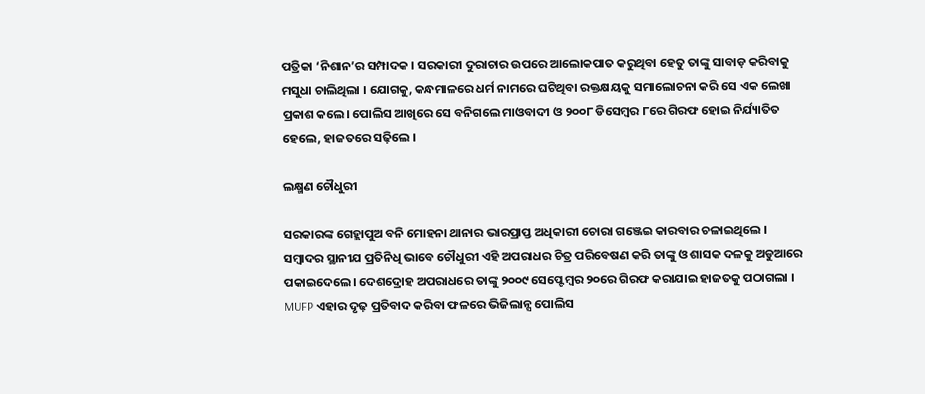ପତ୍ରିକା ‘ନିଶାନ’ର ସମ୍ପାଦକ । ସରକାରୀ ଦୁରାଚାର ଉପରେ ଆଲୋକପାତ କରୁଥିବା ହେତୁ ତାଙ୍କୁ ସାବାଡ଼ କରିବାକୁ ମସୁଧା ଚାଲିଥିଲା । ଯୋଗକୁ, କନ୍ଧମାଳରେ ଧର୍ମ ନାମରେ ଘଟିଥିବା ରକ୍ତକ୍ଷୟକୁ ସମାଲୋଚନା କରି ସେ ଏକ ଲେଖା ପ୍ରକାଶ କଲେ। ପୋଲିସ ଆଖିରେ ସେ ବନିଗଲେ ମାଓବାଦୀ ଓ ୨୦୦୮ ଡିସେମ୍ବର ୮ରେ ଗିରଫ ହୋଇ ନିର୍ଯ୍ୟାତିତ ହେଲେ, ହାଜତରେ ସଢ଼ିଲେ ।

ଲକ୍ଷ୍ମଣ ଚୌଧୁରୀ

ସରକାରଙ୍କ ଗେହ୍ଲାପୁଅ ବନି ମୋହନା ଥାନାର ଭାରପ୍ରାପ୍ତ ଅଧିକାରୀ ଚୋରା ଗଞ୍ଜେଇ କାରବାର ଚଳାଇଥିଲେ । ସମ୍ବାଦର ସ୍ଥାନୀଯ ପ୍ରତିନିଧି ଭାବେ ଚୌଧୁରୀ ଏହି ଅପରାଧର ଚିତ୍ର ପରିବେଷଣ କରି ତାଙ୍କୁ ଓ ଶାସକ ଦଳକୁ ଅଡୁଆରେ ପକାଇଦେଲେ। ଦେଶଦ୍ରୋହ ଅପରାଧରେ ତାଙ୍କୁ ୨୦୦୯ ସେପ୍ଟେମ୍ବର ୨୦ରେ ଗିରଫ କରାଯାଇ ହାଜତକୁ ପଠାଗଲା । MUFP ଏହାର ଦୃଢ଼ ପ୍ରତିବାଦ କରିବା ଫଳରେ ଭିଜିଲାନ୍ସ ପୋଲିସ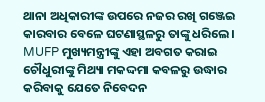ଥାନା ଅଧିକାରୀଙ୍କ ଉପରେ ନଜର ରଖି ଗଞ୍ଜେଇ କାରବାର ବେଳେ ଘଟଣାସ୍ଥଳରୁ ତାଙ୍କୁ ଧରିଲେ। MUFP ମୁଖ୍ୟମନ୍ତ୍ରୀଙ୍କୁ ଏହା ଅବଗତ କରାଇ ଚୌଧୁରୀଙ୍କୁ ମିଥ୍ୟା ମକଦ୍ଦମା କବଳରୁ ଉଦ୍ଧାର କରିବାକୁ ଯେତେ ନିବେଦନ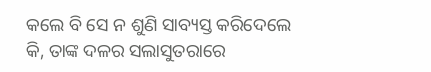କଲେ ବି ସେ ନ ଶୁଣି ସାବ୍ୟସ୍ତ କରିଦେଲେ କି, ତାଙ୍କ ଦଳର ସଲାସୁତରାରେ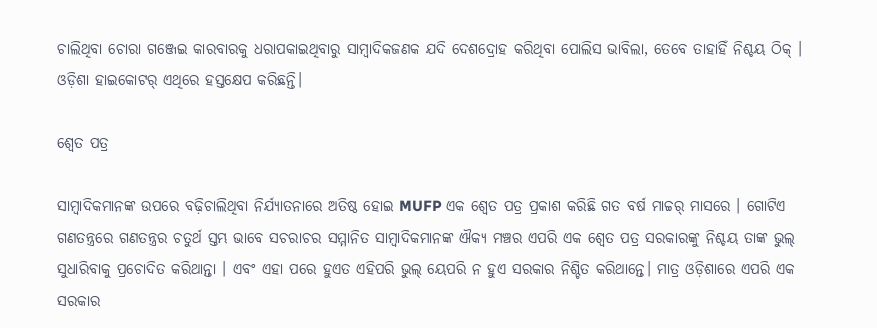ଚାଲିଥିବା ଚୋରା ଗଞ୍ଜେଇ କାରବାରକୁ ଧରାପକାଇଥିବାରୁ ସାମ୍ବାଦିକଜଣକ ଯଦି ଦେଶଦ୍ରୋହ କରିଥିବା ପୋଲିସ ଭାବିଲା, ତେବେ ତାହାହିଁ ନିଶ୍ଚୟ ଠିକ୍ । ଓଡ଼ିଶା ହାଇକୋଟର୍ ଏଥିରେ ହସ୍ତକ୍ଷେପ କରିଛନ୍ତି।

ଶ୍ବେତ ପତ୍ର

ସାମ୍ବାଦିକମାନଙ୍କ ଉପରେ ବଢ଼ିଚାଲିଥିବା ନିର୍ଯ୍ୟାତନାରେ ଅତିଷ୍ଠ ହୋଇ MUFP ଏକ ଶ୍ବେତ ପତ୍ର ପ୍ରକାଶ କରିଛି ଗତ ବର୍ଷ ମାଚ୍ଚର୍ ମାସରେ । ଗୋଟିଏ ଗଣତନ୍ତ୍ରରେ ଗଣତନ୍ତ୍ରର ଚତୁର୍ଥ ସ୍ତମ୍ଭ ଭାବେ ସଚରାଚର ସମ୍ମାନିତ ସାମ୍ବାଦିକମାନଙ୍କ ଐକ୍ୟ ମଞ୍ଚର ଏପରି ଏକ ଶ୍ବେତ ପତ୍ର ସରକାରଙ୍କୁ ନିଶ୍ଚୟ ତାଙ୍କ ଭୁଲ୍ ସୁଧାରିବାକୁ ପ୍ରଚୋଦିତ କରିଥାନ୍ତା । ଏବଂ ଏହା ପରେ ହୁଏତ ଏହିପରି ଭୁଲ୍ ୟେପରି ନ ହୁଏ ସରକାର ନିଶ୍ଚିତ କରିଥାନ୍ତେ। ମାତ୍ର ଓଡ଼ିଶାରେ ଏପରି ଏକ ସରକାର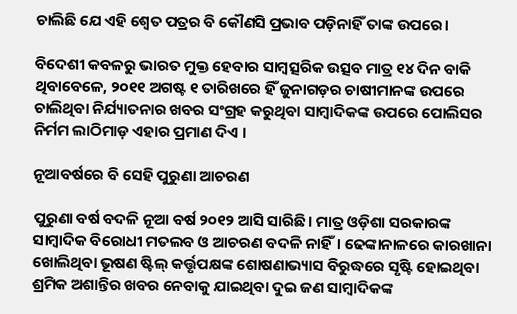ଚାଲିଛି ଯେ ଏହି ଶ୍ବେତ ପତ୍ରର ବି କୌଣସି ପ୍ରଭାବ ପଡ଼ିନାହିଁ ତାଙ୍କ ଉପରେ।

ବିଦେଶୀ କବଳରୁ ଭାରତ ମୁକ୍ତ ହେବାର ସାମ୍ବତ୍ସରିକ ଉତ୍ସବ ମାତ୍ର ୧୪ ଦିନ ବାକି ଥିବାବେଳେ, ୨୦୧୧ ଅଗଷ୍ଟ ୧ ତାରିଖରେ ହିଁ ଜୁନାଗଡ଼ର ଚାଷୀମାନଙ୍କ ଉପରେ ଚାଲିଥିବା ନିର୍ଯ୍ୟାତନାର ଖବର ସଂଗ୍ରହ କରୁଥିବା ସାମ୍ବାଦିକଙ୍କ ଉପରେ ପୋଲିସର ନିର୍ମମ ଲାଠିମାଡ଼ ଏହାର ପ୍ରମାଣ ଦିଏ ।

ନୂଆବର୍ଷରେ ବି ସେହି ପୁରୁଣା ଆଚରଣ

ପୁରୁଣା ବର୍ଷ ବଦଳି ନୂଆ ବର୍ଷ ୨୦୧୨ ଆସି ସାରିଛି। ମାତ୍ର ଓଡ଼ିଶା ସରକାରଙ୍କ ସାମ୍ବାଦିକ ବିରୋଧୀ ମତଲବ ଓ ଆଚରଣ ବଦଳି ନାହିଁ। ଢେଙ୍କାନାଳରେ କାରଖାନା ଖୋଲିଥିବା ଭୂଷଣ ଷ୍ଟିଲ୍ କର୍ତ୍ତୃପକ୍ଷଙ୍କ ଶୋଷଣାଭ୍ୟାସ ବିରୁଦ୍ଧରେ ସୃଷ୍ଟି ହୋଇଥିବା ଶ୍ରମିକ ଅଶାନ୍ତିର ଖବର ନେବାକୁ ଯାଇଥିବା ଦୁଇ ଜଣ ସାମ୍ବାଦିକଙ୍କ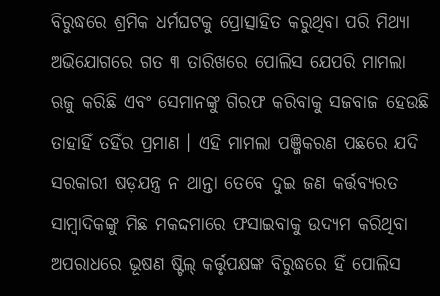ବିରୁଦ୍ଧରେ ଶ୍ରମିକ ଧର୍ମଘଟକୁ ପ୍ରୋତ୍ସାହିତ କରୁଥିବା ପରି ମିଥ୍ୟା ଅଭିଯୋଗରେ ଗତ ୩ ତାରିଖରେ ପୋଲିସ ଯେପରି ମାମଲା ଋଜୁ କରିଛି ଏବଂ ସେମାନଙ୍କୁ ଗିରଫ କରିବାକୁ ସଜବାଜ ହେଉଛି ତାହାହିଁ ତହିଁର ପ୍ରମାଣ । ଏହି ମାମଲା ପଞ୍ଜିକରଣ ପଛରେ ଯଦି ସରକାରୀ ଷଡ଼ଯନ୍ତ୍ର ନ ଥାନ୍ତା ତେବେ ଦୁଇ ଜଣ କର୍ତ୍ତବ୍ୟରତ ସାମ୍ବାଦିକଙ୍କୁ ମିଛ ମକଦ୍ଦମାରେ ଫସାଇବାକୁ ଉଦ୍ୟମ କରିଥିବା ଅପରାଧରେ ଭୂଷଣ ଷ୍ଟିଲ୍ କର୍ତ୍ତୃପକ୍ଷଙ୍କ ବିରୁଦ୍ଧରେ ହିଁ ପୋଲିସ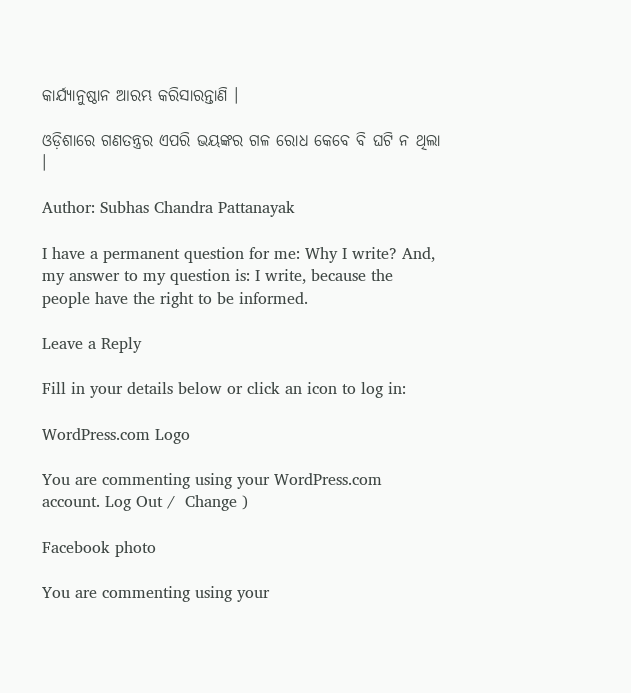କାର୍ଯ୍ୟାନୁଷ୍ଠାନ ଆରମ୍ଭ କରିସାରନ୍ତାଣି ।

ଓଡ଼ିଶାରେ ଗଣତନ୍ତ୍ରର ଏପରି ଭୟଙ୍କର ଗଳ ରୋଧ କେବେ ବି ଘଟି ନ ଥିଲା ।

Author: Subhas Chandra Pattanayak

I have a permanent question for me: Why I write? And, my answer to my question is: I write, because the people have the right to be informed.

Leave a Reply

Fill in your details below or click an icon to log in:

WordPress.com Logo

You are commenting using your WordPress.com account. Log Out /  Change )

Facebook photo

You are commenting using your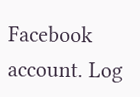Facebook account. Log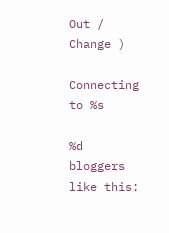Out /  Change )

Connecting to %s

%d bloggers like this: